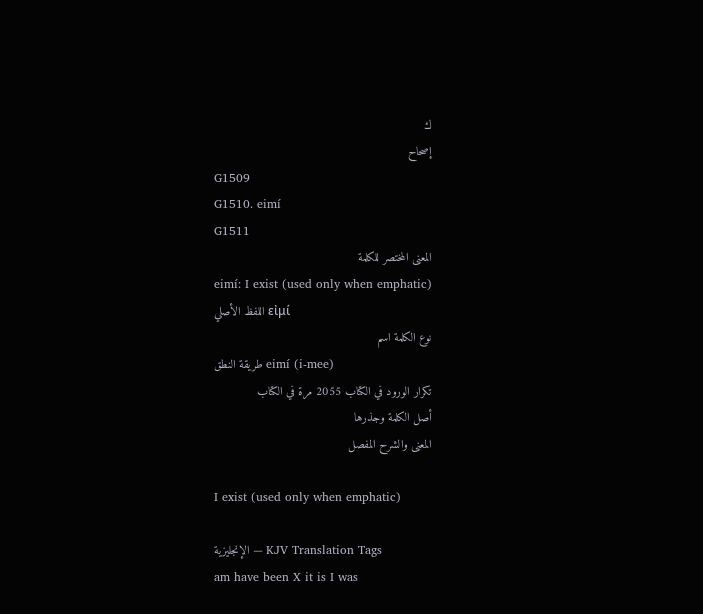ك
إصحاح
G1509
G1510. eimí
G1511
المعنى المختصر للكلمة
eimí: I exist (used only when emphatic)
اللفظ الأصلي εἰμί
نوع الكلمة اسم
طريقة النطق eimí (i-mee)
تكرار الورود في الكتاب 2055 مرة في الكتاب
أصل الكلمة وجذرها
المعنى والشرح المفصل

I exist (used only when emphatic)

الإنجليزية — KJV Translation Tags
am have been X it is I was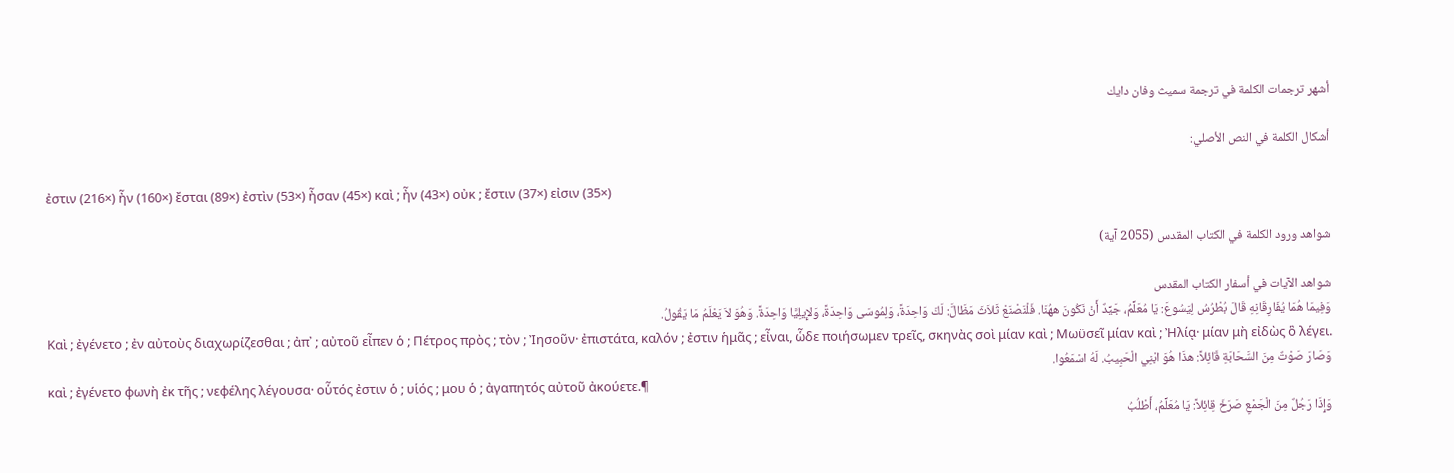أشهر ترجمات الكلمة في ترجمة سميث وفان دايك

أشكال الكلمة في النص الأصلي:

ἐστιν (216×) ἦν (160×) ἔσται (89×) ἐστὶν (53×) ἦσαν (45×) καὶ ; ἦν (43×) οὐκ ; ἔστιν (37×) εἰσιν (35×)

شواهد ورود الكلمة في الكتاب المقدس (2055 آية)

شواهد الآيات في أسفار الكتاب المقدس
وَفِيمَا هُمَا يُفَارِقَانِهِ قَالَ بُطْرُسُ لِيَسُوعَ: يَا مُعَلِّمُ، جَيِّدٌ أَنْ نَكُونَ ههُنَا. فَلْنَصْنَعْ ثَلاَثَ مَظَالَّ: لَكَ وَاحِدَةً، وَلِمُوسَى وَاحِدَةً، وَلإِيلِيَّا وَاحِدَةً. وَهُوَ لاَ يَعْلَمُ مَا يَقُولُ.
Καὶ ; ἐγένετο ; ἐν αὐτοὺς διαχωρίζεσθαι ; ἀπ᾽ ; αὐτοῦ εἶπεν ὁ ; Πέτρος πρὸς ; τὸν ; Ἰησοῦν· ἐπιστάτα, καλόν ; ἐστιν ἡμᾶς ; εἶναι, ὧδε ποιήσωμεν τρεῖς, σκηνὰς σοὶ μίαν καὶ ; Μωϋσεῖ μίαν καὶ ; Ἠλίᾳ· μίαν μὴ εἰδὼς ὃ λέγει.
وَصَارَ صَوْتٌ مِنَ السَّحَابَةِ قَائِلاً: هذَا هُوَ ابْنِي الْحَبِيبُ. لَهُ اسْمَعُوا.
καὶ ; ἐγένετο φωνὴ ἐκ τῆς ; νεφέλης λέγουσα· οὗτός ἐστιν ὁ ; υἱός ; μου ὁ ; ἀγαπητός αὐτοῦ ἀκούετε.¶
وَإِذَا رَجُلٌ مِنَ الْجَمْعِ صَرَخَ قِائِلاً: يَا مُعَلِّمُ، أَطْلُبُ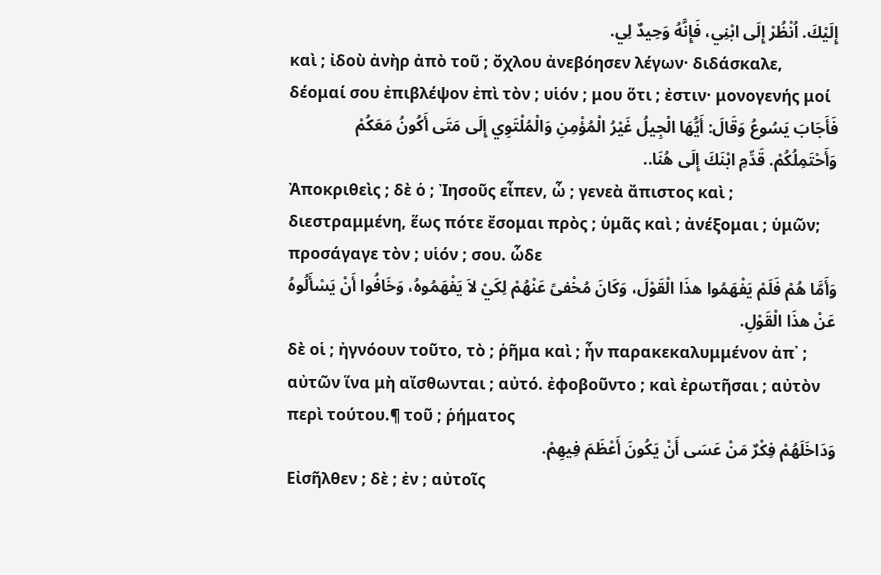إِلَيْكَ. اُنْظُرْ إِلَى ابْنِي، فَإِنَّهُ وَحِيدٌ لِي.
καὶ ; ἰδοὺ ἀνὴρ ἀπὸ τοῦ ; ὄχλου ἀνεβόησεν λέγων· διδάσκαλε, δέομαί σου ἐπιβλέψον ἐπὶ τὸν ; υἱόν ; μου ὅτι ; ἐστιν· μονογενής μοί
فَأَجَابَ يَسُوعُ وَقَالَ: أَيُّهَا الْجِيلُ غَيْرُ الْمُؤْمِنِ وَالْمُلْتَوِي إِلَى مَتَى أَكُونُ مَعَكُمْ وَأَحْتَمِلُكُمْ. قَدِّمِ ابْنَكَ إِلَى هُنَا..
Ἀποκριθεὶς ; δὲ ὁ ; Ἰησοῦς εἶπεν, ὦ ; γενεὰ ἄπιστος καὶ ; διεστραμμένη, ἕως πότε ἔσομαι πρὸς ; ὑμᾶς καὶ ; ἀνέξομαι ; ὑμῶν; προσάγαγε τὸν ; υἱόν ; σου. ὧδε
وَأَمَّا هُمْ فَلَمْ يَفْهَمُوا هذَا الْقَوْلَ، وَكَانَ مُخْفىً عَنْهُمْ لِكَيْ لاَ يَفْهَمُوهُ، وَخَافُوا أَنْ يَسْأَلُوهُ عَنْ هذَا الْقَوْلِ.
δὲ οἱ ; ἠγνόουν τοῦτο, τὸ ; ῥῆμα καὶ ; ἦν παρακεκαλυμμένον ἀπ᾽ ; αὐτῶν ἵνα μὴ αἴσθωνται ; αὐτό. ἐφοβοῦντο ; καὶ ἐρωτῆσαι ; αὐτὸν περὶ τούτου.¶ τοῦ ; ῥήματος
وَدَاخَلَهُمْ فِكْرٌ مَنْ عَسَى أَنْ يَكُونَ أَعْظَمَ فِيهِمْ.
Εἰσῆλθεν ; δὲ ; ἐν ; αὐτοῖς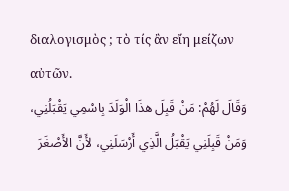διαλογισμὸς ; τὸ τίς ἂν εἴη μείζων αὐτῶν.
وَقَالَ لَهُمْ: مَنْ قَبِلَ هذَا الْوَلَدَ بِاسْمِي يَقْبَلُنِي، وَمَنْ قَبِلَنِي يَقْبَلُ الَّذِي أَرْسَلَنِي، لأَنَّ الأَصْغَرَ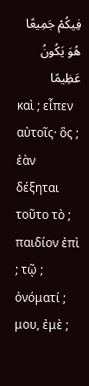فِيكُمْ جَمِيعًا هُوَ يَكُونُ عَظِيمًا
καὶ ; εἶπεν αὐτοῖς· ὃς ; ἐὰν δέξηται τοῦτο τὸ ; παιδίον ἐπὶ ; τῷ ; ὀνόματί ; μου, ἐμὲ ;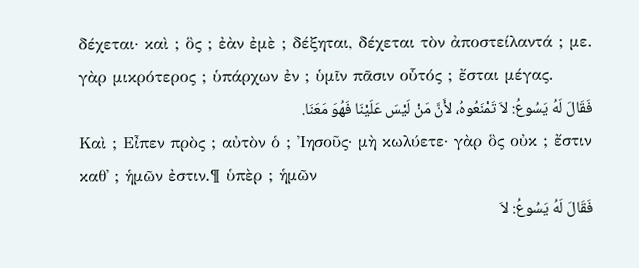δέχεται· καὶ ; ὃς ; ἐὰν ἐμὲ ; δέξηται, δέχεται τὸν ἀποστείλαντά ; με. γὰρ μικρότερος ; ὑπάρχων ἐν ; ὑμῖν πᾶσιν οὗτός ; ἔσται μέγας.
فَقَالَ لَهُ يَسُوعُ: لاَ تَمْنَعُوهُ، لأَنَّ مَنْ لَيْسَ عَلَيْنَا فَهُوَ مَعَنَا.
Καὶ ; Εἶπεν πρὸς ; αὐτὸν ὁ ; Ἰησοῦς· μὴ κωλύετε· γὰρ ὃς οὐκ ; ἔστιν καθ᾽ ; ἡμῶν ἐστιν.¶ ὑπὲρ ; ἡμῶν
فَقَالَ لَهُ يَسُوعُ: لاَ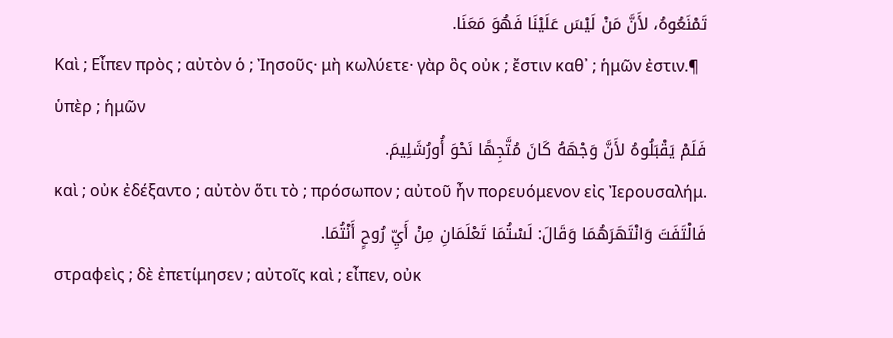تَمْنَعُوهُ، لأَنَّ مَنْ لَيْسَ عَلَيْنَا فَهُوَ مَعَنَا.
Καὶ ; Εἶπεν πρὸς ; αὐτὸν ὁ ; Ἰησοῦς· μὴ κωλύετε· γὰρ ὃς οὐκ ; ἔστιν καθ᾽ ; ἡμῶν ἐστιν.¶ ὑπὲρ ; ἡμῶν
فَلَمْ يَقْبَلُوهُ لأَنَّ وَجْهَهُ كَانَ مُتَّجِهًا نَحْوَ أُورُشَلِيمَ.
καὶ ; οὐκ ἐδέξαντο ; αὐτὸν ὅτι τὸ ; πρόσωπον ; αὐτοῦ ἦν πορευόμενον εἰς Ἰερουσαλήμ.
فَالْتَفَتَ وَانْتَهَرَهُمَا وَقَالَ: لَسْتُمَا تَعْلَمَانِ مِنْ أَيِّ رُوحٍ أَنْتُمَا.
στραφεὶς ; δὲ ἐπετίμησεν ; αὐτοῖς καὶ ; εἶπεν, οὐκ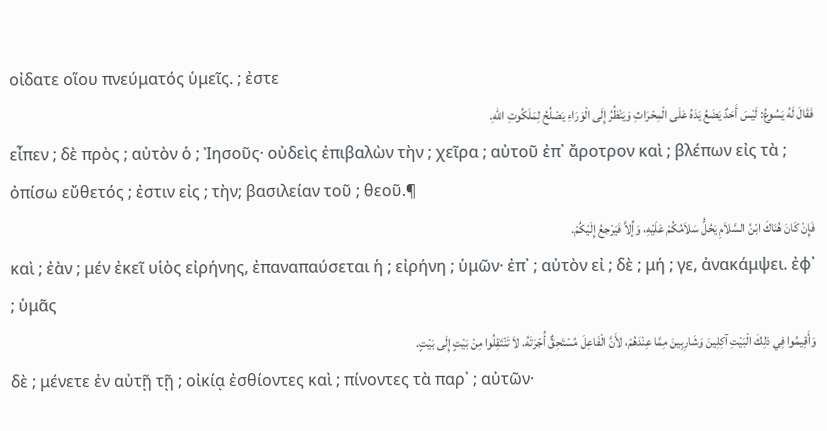οἰδατε οἵου πνεύματός ὑμεῖς. ; ἐστε
فَقَالَ لَهُ يَسُوعُ: لَيْسَ أَحَدٌ يَضَعُ يَدَهُ عَلَى الْمِحْرَاثِ وَيَنْظُرُ إِلَى الْوَرَاءِ يَصْلُحُ لِمَلَكُوتِ اللهِ.
εἶπεν ; δὲ πρὸς ; αὐτὸν ὁ ; Ἰησοῦς· οὐδεὶς ἐπιβαλὼν τὴν ; χεῖρα ; αὐτοῦ ἐπ᾽ ἄροτρον καὶ ; βλέπων εἰς τὰ ; ὀπίσω εὔθετός ; ἐστιν εἰς ; τὴν; βασιλείαν τοῦ ; θεοῦ.¶
فَإِنْ كَانَ هُنَاكَ ابْنُ السَّلاَمِ يَحُلُّ سَلاَمُكُمْ عَلَيْهِ، وَإِّلاَّ فَيَرْجعُ إِلَيْكُمْ.
καὶ ; ἐὰν ; μέν ἐκεῖ υἱὸς εἰρήνης, ἐπαναπαύσεται ἡ ; εἰρήνη ; ὑμῶν· ἐπ᾽ ; αὐτὸν εἰ ; δὲ ; μή ; γε, ἀνακάμψει. ἐφ᾽ ; ὑμᾶς
وَأَقِيمُوا فِي ذلِكَ الْبَيْتِ آكِلِينَ وَشَارِبِينَ مِمَّا عِنْدَهُمْ، لأَنَّ الْفَاعِلَ مُسْتَحِقٌّ أُجْرَتَهُ. لاَ تَنْتَقِلُوا مِنْ بَيْتٍ إِلَى بَيْتٍ.
δὲ ; μένετε ἐν αὐτῇ τῇ ; οἰκίᾳ ἐσθίοντες καὶ ; πίνοντες τὰ παρ᾽ ; αὐτῶν·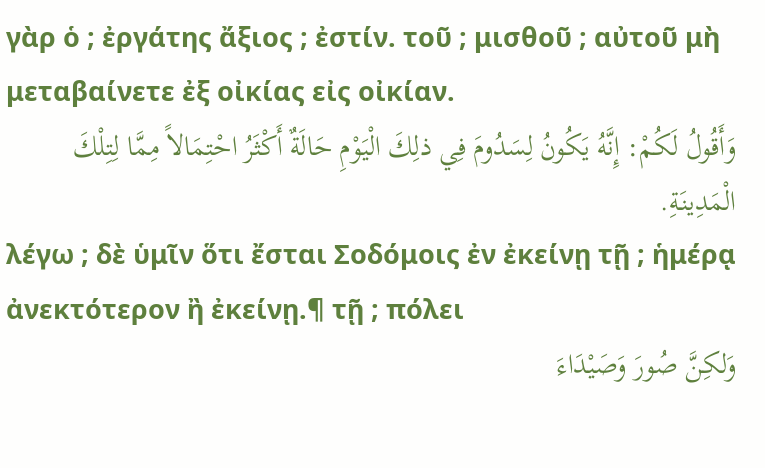γὰρ ὁ ; ἐργάτης ἄξιος ; ἐστίν. τοῦ ; μισθοῦ ; αὐτοῦ μὴ μεταβαίνετε ἐξ οἰκίας εἰς οἰκίαν.
وَأَقُولُ لَكُمْ: إِنَّهُ يَكُونُ لِسَدُومَ فِي ذلِكَ الْيَوْمِ حَالَةٌ أَكْثَرُ احْتِمَالاً مِمَّا لِتِلْكَ الْمَدِينَةِ.
λέγω ; δὲ ὑμῖν ὅτι ἔσται Σοδόμοις ἐν ἐκείνῃ τῇ ; ἡμέρᾳ ἀνεκτότερον ἢ ἐκείνῃ.¶ τῇ ; πόλει
وَلكِنَّ صُورَ وَصَيْدَاءَ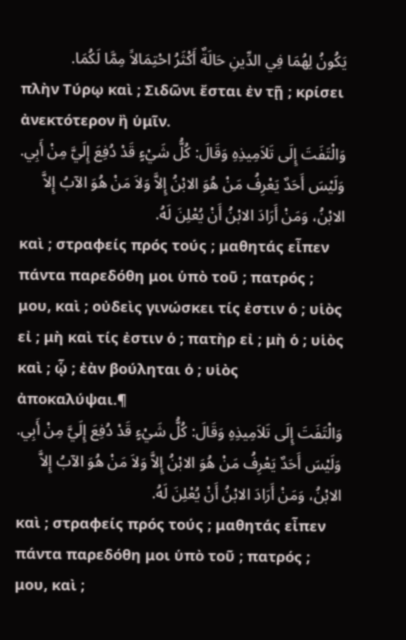يَكُونُ لِهُمَا فِي الدِّينِ حَالَةٌ أَكْثَرُ احْتِمَالاً مِمَّا لَكُمَا.
πλὴν Τύρῳ καὶ ; Σιδῶνι ἔσται ἐν τῇ ; κρίσει ἀνεκτότερον ἢ ὑμῖν.
وَالْتَفَتَ إِلَى تَلاَمِيذِهِ وَقَالَ: كُلُّ شَيْءٍ قَدْ دُفِعَ إِلَيَّ مِنْ أَبِي. وَلَيْسَ أَحَدٌ يَعْرِفُ مَنْ هُوَ الابْنُ إِلاَّ وَلاَ مَنْ هُوَ الآبُ إِلاَّ الابْنُ، وَمَنْ أَرَادَ الابْنُ أَنْ يُعْلِنَ لَهُ.
καὶ ; στραφείς πρός τούς ; μαθητάς εἶπεν πάντα παρεδόθη μοι ὑπὸ τοῦ ; πατρός ; μου, καὶ ; οὐδεὶς γινώσκει τίς ἐστιν ὁ ; υἱὸς εἰ ; μὴ καὶ τίς ἐστιν ὁ ; πατὴρ εἰ ; μὴ ὁ ; υἱὸς καὶ ; ᾧ ; ἐὰν βούληται ὁ ; υἱὸς ἀποκαλύψαι.¶
وَالْتَفَتَ إِلَى تَلاَمِيذِهِ وَقَالَ: كُلُّ شَيْءٍ قَدْ دُفِعَ إِلَيَّ مِنْ أَبِي. وَلَيْسَ أَحَدٌ يَعْرِفُ مَنْ هُوَ الابْنُ إِلاَّ وَلاَ مَنْ هُوَ الآبُ إِلاَّ الابْنُ، وَمَنْ أَرَادَ الابْنُ أَنْ يُعْلِنَ لَهُ.
καὶ ; στραφείς πρός τούς ; μαθητάς εἶπεν πάντα παρεδόθη μοι ὑπὸ τοῦ ; πατρός ; μου, καὶ ;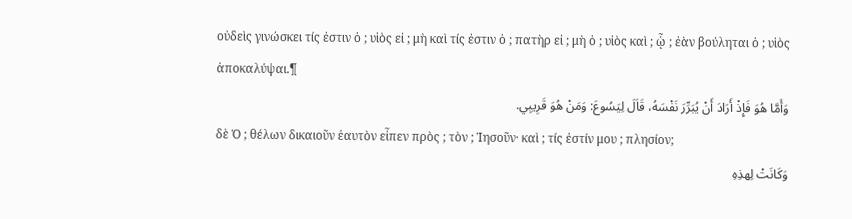οὐδεὶς γινώσκει τίς ἐστιν ὁ ; υἱὸς εἰ ; μὴ καὶ τίς ἐστιν ὁ ; πατὴρ εἰ ; μὴ ὁ ; υἱὸς καὶ ; ᾧ ; ἐὰν βούληται ὁ ; υἱὸς ἀποκαλύψαι.¶
وَأَمَّا هُوَ فَإِذْ أَرَادَ أَنْ يُبَرِّرَ نَفْسَهُ، قَاَلَ لِيَسُوعَ: وَمَنْ هُوَ قَرِيبِي.
δὲ Ὁ ; θέλων δικαιοῦν ἑαυτὸν εἶπεν πρὸς ; τὸν ; Ἰησοῦν· καὶ ; τίς ἐστίν μου ; πλησίον;
وَكَانَتْ لِهذِهِ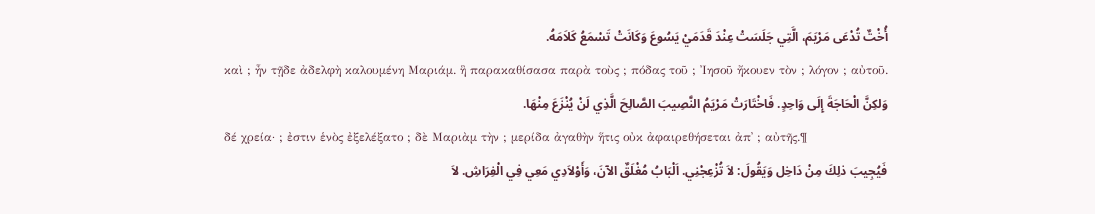أُخْتٌ تُدْعَى مَرْيَمَ، الَّتِي جَلَسَتْ عِنْدَ قَدَمَيْ يَسُوعَ وَكَانَتْ تَسْمَعُ كَلاَمَهُ.
καὶ ; ἦν τῇδε ἀδελφὴ καλουμένη Μαριάμ. ἣ παρακαθίσασα παρὰ τοὺς ; πόδας τοῦ ; Ἰησοῦ ἤκουεν τὸν ; λόγον ; αὐτοῦ.
وَلكِنَّ الْحَاجَةَ إِلَى وَاحِدٍ. فَاخْتَارَتْ مَرْيَمُ النَّصِيبَ الصَّالِحَ الَّذِي لَنْ يُنْزَعَ مِنْهَا.
δέ χρεία· ; ἐστιν ἑνὸς ἐξελέξατο ; δὲ Μαριὰμ τὴν ; μερίδα ἀγαθὴν ἥτις οὐκ ἀφαιρεθήσεται ἀπ᾽ ; αὐτῆς.¶
فَيُجِيبَ ذلِكَ مِنْ دَاخِل وَيَقُولَ: لاَ تُزْعِجْنِي. اَلْبَابُ مُغْلَقٌ الآنَ، وَأَوْلاَدِي مَعِي فِي الْفِرَاشِ. لاَ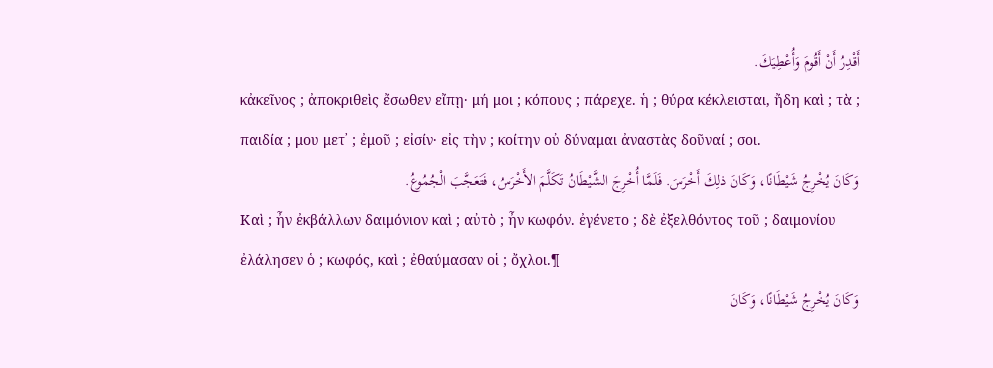أَقْدِرُ أَنْ أَقُومَ وَأُعْطِيَكَ.
κἀκεῖνος ; ἀποκριθεὶς ἔσωθεν εἴπῃ· μή μοι ; κόπους ; πάρεχε. ἡ ; θύρα κέκλεισται, ἤδη καὶ ; τὰ ; παιδία ; μου μετ᾽ ; ἐμοῦ ; εἰσίν· εἰς τὴν ; κοίτην οὐ δύναμαι ἀναστὰς δοῦναί ; σοι.
وَكَانَ يُخْرِجُ شَيْطَانًا، وَكَانَ ذلِكَ أَخْرَسَ. فَلَمَّا أُخْرِجَ الشَّيْطَانُ تَكَلَّمَ الأَخْرَسُ، فَتَعَجَّبَ الْجُمُوعُ.
Καὶ ; ἦν ἐκβάλλων δαιμόνιον καὶ ; αὐτὸ ; ἦν κωφόν. ἐγένετο ; δὲ ἐξελθόντος τοῦ ; δαιμονίου ἐλάλησεν ὁ ; κωφός, καὶ ; ἐθαύμασαν οἱ ; ὄχλοι.¶
وَكَانَ يُخْرِجُ شَيْطَانًا، وَكَانَ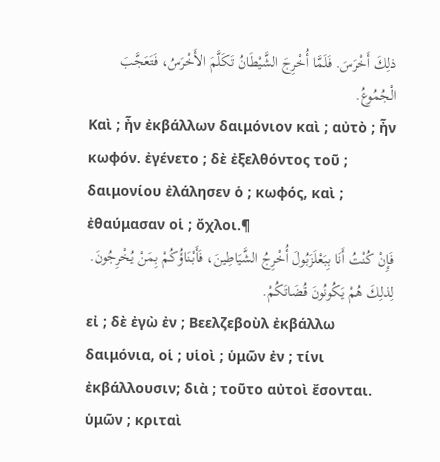ذلِكَ أَخْرَسَ. فَلَمَّا أُخْرِجَ الشَّيْطَانُ تَكَلَّمَ الأَخْرَسُ، فَتَعَجَّبَ الْجُمُوعُ.
Καὶ ; ἦν ἐκβάλλων δαιμόνιον καὶ ; αὐτὸ ; ἦν κωφόν. ἐγένετο ; δὲ ἐξελθόντος τοῦ ; δαιμονίου ἐλάλησεν ὁ ; κωφός, καὶ ; ἐθαύμασαν οἱ ; ὄχλοι.¶
فَإِنْ كُنْتُ أَنَا بِبَعْلَزَبُولَ أُخْرِجُ الشَّيَاطِينَ، فَأَبْنَاؤُكُمْ بِمَنْ يُخْرِجُونَ. لِذلِكَ هُمْ يَكُونُونَ قُضَاتَكُمْ.
εἰ ; δὲ ἐγὼ ἐν ; Βεελζεβοὺλ ἐκβάλλω δαιμόνια, οἱ ; υἱοὶ ; ὑμῶν ἐν ; τίνι ἐκβάλλουσιν; διὰ ; τοῦτο αὐτοὶ ἔσονται. ὑμῶν ; κριταὶ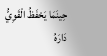حِينَمَا يَحْفَظُ الْقَوِيُّ دَارَهُ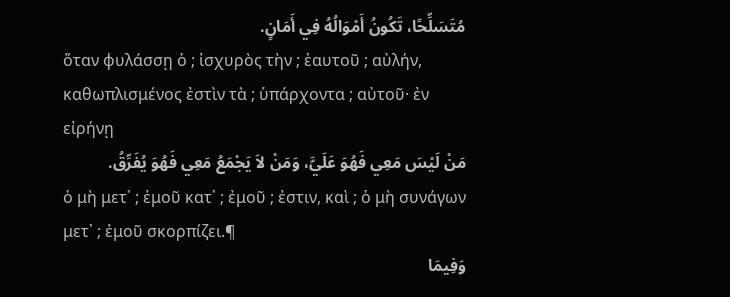مُتَسَلِّحًا، تَكُونُ أَمْوَالُهُ فِي أَمَانٍ.
ὅταν φυλάσσῃ ὁ ; ἰσχυρὸς τὴν ; ἑαυτοῦ ; αὐλήν, καθωπλισμένος ἐστὶν τὰ ; ὑπάρχοντα ; αὐτοῦ· ἐν εἰρήνῃ
مَنْ لَيْسَ مَعِي فَهُوَ عَلَيَّ، وَمَنْ لاَ يَجْمَعُ مَعِي فَهُوَ يُفَرِّقُ.
ὁ μὴ μετ᾽ ; ἐμοῦ κατ᾽ ; ἐμοῦ ; ἐστιν, καὶ ; ὁ μὴ συνάγων μετ᾽ ; ἐμοῦ σκορπίζει.¶
وَفِيمَا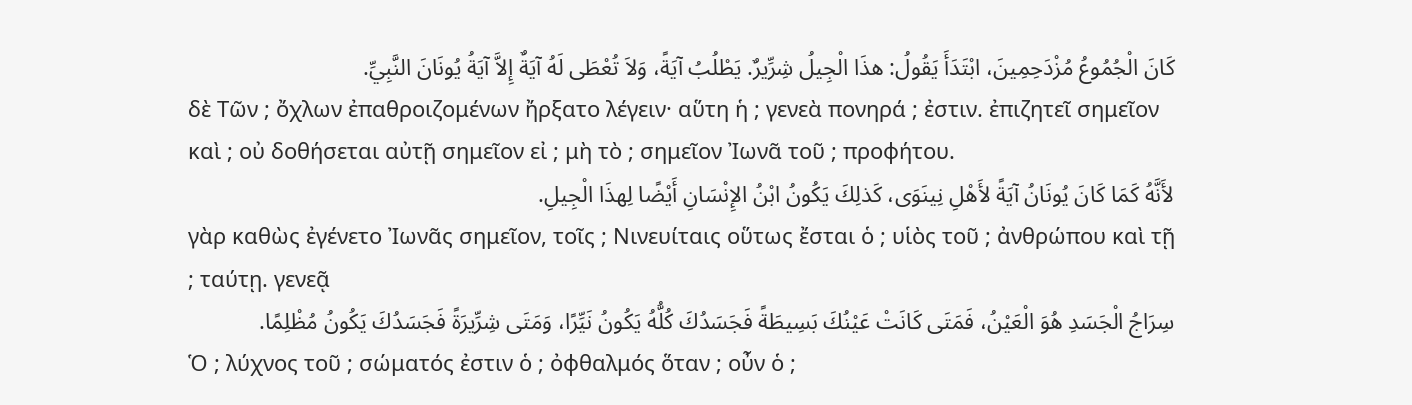كَانَ الْجُمُوعُ مُزْدَحِمِينَ، ابْتَدَأَ يَقُولُ: هذَا الْجِيلُ شِرِّيرٌ. يَطْلُبُ آيَةً، وَلاَ تُعْطَى لَهُ آيَةٌ إِلاَّ آيَةُ يُونَانَ النَّبِيِّ.
δὲ Τῶν ; ὄχλων ἐπαθροιζομένων ἤρξατο λέγειν· αὕτη ἡ ; γενεὰ πονηρά ; ἐστιν. ἐπιζητεῖ σημεῖον καὶ ; οὐ δοθήσεται αὐτῇ σημεῖον εἰ ; μὴ τὸ ; σημεῖον Ἰωνᾶ τοῦ ; προφήτου.
لأَنَّهُ كَمَا كَانَ يُونَانُ آيَةً لأَهْلِ نِينَوَى، كَذلِكَ يَكُونُ ابْنُ الإِنْسَانِ أَيْضًا لِهذَا الْجِيلِ.
γὰρ καθὼς ἐγένετο Ἰωνᾶς σημεῖον, τοῖς ; Νινευίταις οὕτως ἔσται ὁ ; υἱὸς τοῦ ; ἀνθρώπου καὶ τῇ ; ταύτῃ. γενεᾷ
سِرَاجُ الْجَسَدِ هُوَ الْعَيْنُ، فَمَتَى كَانَتْ عَيْنُكَ بَسِيطَةً فَجَسَدُكَ كُلُّهُ يَكُونُ نَيِّرًا، وَمَتَى شِرِّيرَةً فَجَسَدُكَ يَكُونُ مُظْلِمًا.
Ὁ ; λύχνος τοῦ ; σώματός ἐστιν ὁ ; ὀφθαλμός ὅταν ; οὖν ὁ ;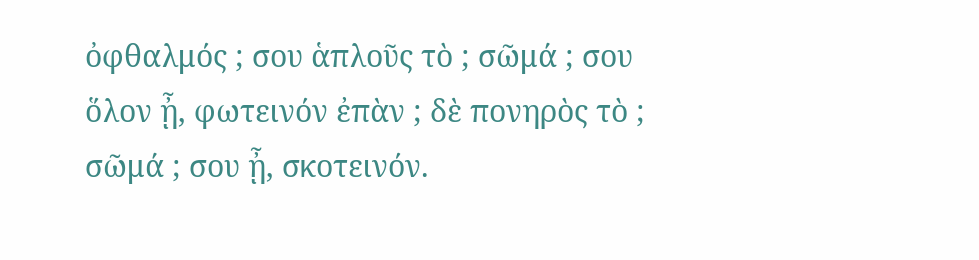ὀφθαλμός ; σου ἁπλοῦς τὸ ; σῶμά ; σου ὅλον ᾖ, φωτεινόν ἐπὰν ; δὲ πονηρὸς τὸ ; σῶμά ; σου ᾖ, σκοτεινόν.